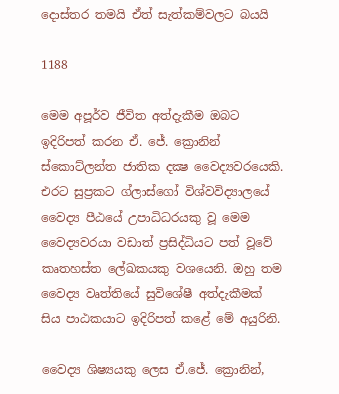දොස්තර තමයි ඒත් සැත්කම්වලට බයයි

1188

මෙම අපූර්ව ජීවිත අත්දැකීම ඔබට ඉදිරිපත් කරන ඒ. ජේ. ක්‍රොනින් ස්කොට්ලන්ත ජාතික දක්‍ෂ වෛද්‍යවරයෙකි. එරට සුප්‍රකට ග්ලාස්ගෝ විශ්වවිද්‍යාලයේ වෛද්‍ය පීඨයේ උපාධිධරයකු වූ මෙම වෛද්‍යවරයා වඩාත් ප්‍රසිද්ධියට පත් වූවේ කෘතහස්ත ලේඛකයකු වශයෙනි. ඔහු තම වෛද්‍ය වෘත්තියේ සුවිශේෂී අත්දැකීමක් සිය පාඨකයාට ඉදිරිපත් කළේ මේ අයුරිනි.

වෛද්‍ය ශිෂ්‍යයකු ලෙස ඒ.ජේ. ක්‍රොනින්,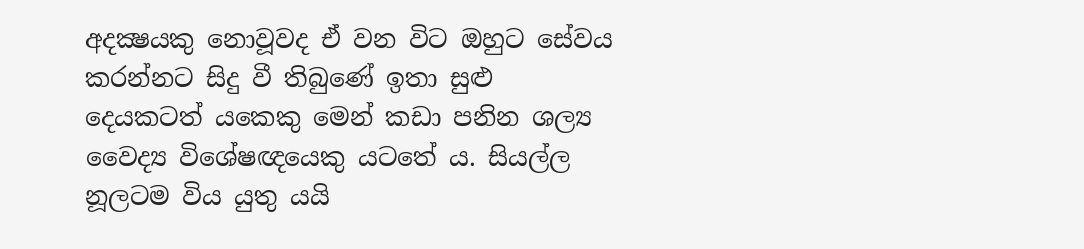අදක්‍ෂයකු නොවූවද ඒ වන විට ඔහුට සේවය කරන්නට සිදු වී තිබුණේ ඉතා සුළු දෙයකටත් යකෙකු මෙන් කඩා පනින ශල්‍ය වෛද්‍ය විශේෂඥයෙකු යටතේ ය. සියල්ල නූලටම විය යුතු යයි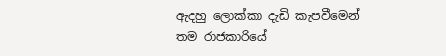ඇදහු ලොක්කා දැඩි කැපවීමෙන් තම රාජකාරියේ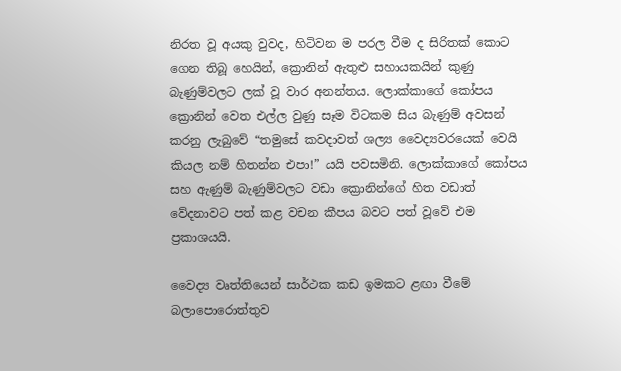නිරත වූ අයකු වුවද, හිටිවන ම පරල වීම ද සිරිතක් කොට ගෙන තිබූ හෙයින්, ක්‍රොනින් ඇතුළු සහායකයින් කුණු බැණුම්වලට ලක් වූ වාර අනන්තය. ලොක්කාගේ කෝපය ක්‍රොනින් වෙත එල්ල වුණු සෑම විටකම සිය බැණුම් අවසන් කරනු ලැබුවේ “තමුසේ කවදාවත් ශල්‍ය වෛද්‍යවරයෙක් වෙයි කියල නම් හිතන්න එපා!” යයි පවසමිනි. ලොක්කාගේ කෝපය සහ ඇණුම් බැණුම්වලට වඩා ක්‍රොනින්ගේ හිත වඩාත් වේදනාවට පත් කළ වචන කීපය බවට පත් වූවේ එම ප්‍රකාශයයි.

වෛද්‍ය වෘත්තියෙන් සාර්ථක කඩ ඉමකට ළඟා වීමේ බලාපොරොත්තුව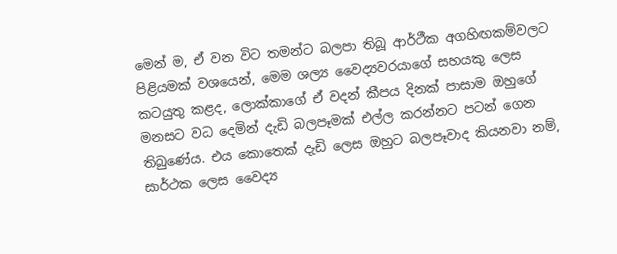මෙන් ම, ඒ වන විට තමන්ට බලපා තිබූ ආර්ථීක අගහිඟකම්වලට පිළියමක් වශයෙන්, මෙම ශල්‍ය වෛද්‍යවරයාගේ සහයකු ලෙස කටයුතු කළද, ලොක්කාගේ ඒ වදන් කීපය දිනක් පාසාම ඔහුගේ මනසට වධ දෙමින් දැඩි බලපෑමක් එල්ල කරන්නට පටන් ගෙන තිබුණේය. එය කොතෙක් දැඩි ලෙස ඔහුට බලපෑවාද කියනවා නම්, සාර්ථක ලෙස වෛද්‍ය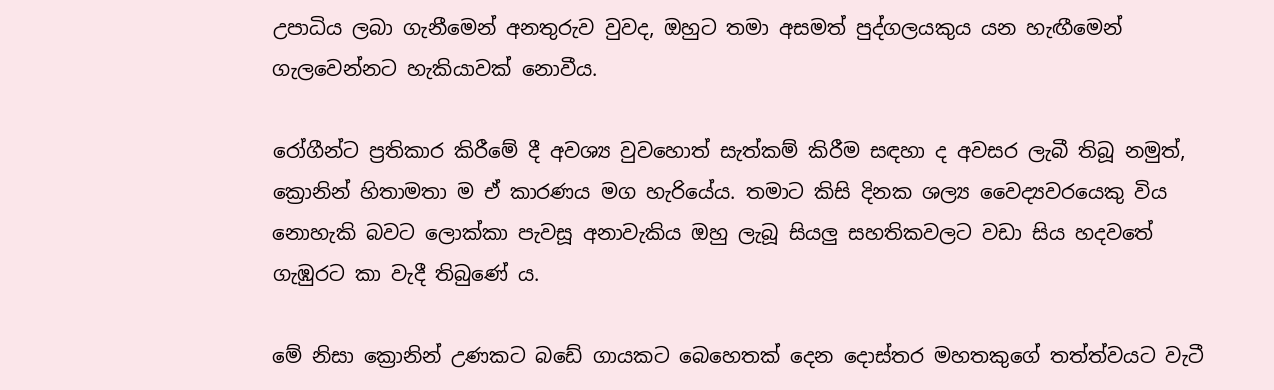උපාධිය ලබා ගැනීමෙන් අනතුරුව වුවද, ඔහුට තමා අසමත් පුද්ගලයකුය යන හැඟීමෙන් ගැලවෙන්නට හැකියාවක් නොවීය.

රෝගීන්ට ප්‍රතිකාර කිරීමේ දී අවශ්‍ය වුවහොත් සැත්කම් කිරීම සඳහා ද අවසර ලැබී තිබූ නමුත්, ක්‍රොනින් හිතාමතා ම ඒ කාරණය මග හැරියේය. තමාට කිසි දිනක ශල්‍ය වෛද්‍යවරයෙකු විය නොහැකි බවට ලොක්කා පැවසූ අනාවැකිය ඔහු ලැබූ සියලු සහතිකවලට වඩා සිය හදවතේ ගැඹුරට කා වැදී තිබුණේ ය.

මේ නිසා ක්‍රොනින් උණකට බඩේ ගායකට බෙහෙතක් දෙන දොස්තර මහතකුගේ තත්ත්වයට වැටී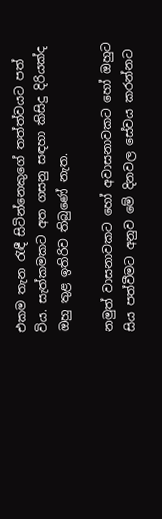එකම තැන රැඳී සිටින්නෙකුගේ තත්ත්වයට පත් විය. සැත්කමකට අත ගසනු සඳහා කිසිදු දිරියක්ද ඔහු තුළ ඉතිරිව තිබුණේ නැත.

නමුත් වාසනාවකට හෝ අවාසනාවකට හෝ ඔහුට සිය පත්වීමට අනුව මේ දිනවල සේවය කරන්නට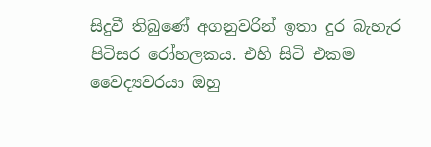සිදුවී තිබුණේ අගනුවරින් ඉතා දුර බැහැර පිටිසර රෝහලකය. එහි සිටි එකම වෛද්‍යවරයා ඔහු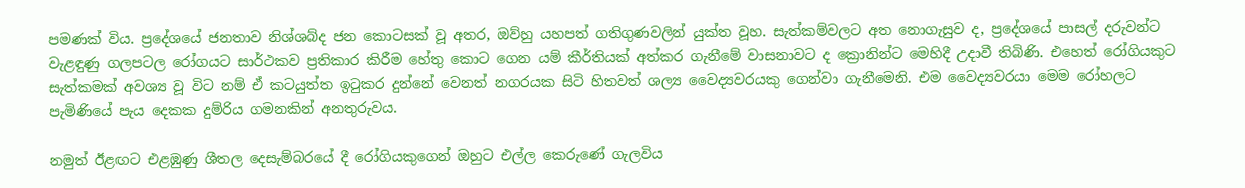පමණක් විය. ප්‍රදේශයේ ජනතාව නිශ්ශබ්ද ජන කොටසක් වූ අතර, ඔව්හු යහපත් ගතිගුණවලින් යුක්ත වූහ. සැත්කම්වලට අත නොගැසුව ද, ප්‍රදේශයේ පාසල් දරුවන්ට වැළඳුණු ගලපටල රෝගයට සාර්ථකව ප්‍රතිකාර කිරීම හේතු කොට ගෙන යම් කීර්තියක් අත්කර ගැනීමේ වාසනාවට ද ක්‍රොනින්ට මෙහිදී උදාවී තිබිණි. එහෙත් රෝගියකුට සැත්කමක් අවශ්‍ය වූ විට නම් ඒ කටයුත්ත ඉටුකර දුන්නේ වෙනත් නගරයක සිටි හිතවත් ශල්‍ය වෛද්‍යවරයකු ගෙන්වා ගැනීමෙනි. එම වෛද්‍යවරයා මෙම රෝහලට පැමිණියේ පැය දෙකක දුම්රිය ගමනකින් අනතුරුවය.

නමුත් ඊළඟට එළඹුණු ශීතල දෙසැම්බරයේ දී රෝගියකුගෙන් ඔහුට එල්ල කෙරුණේ ගැලවිය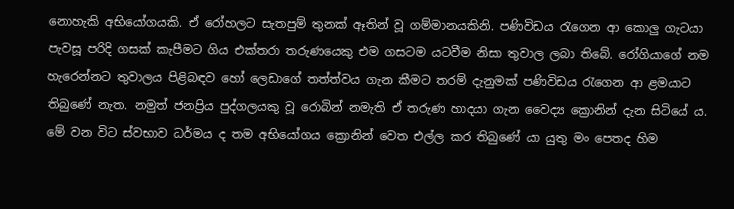නොහැකි අභියෝගයකි. ඒ රෝහලට සැතපුම් තුනක් ඈතින් වූ ගම්මානයකිනි. පණිවිඩය රැගෙන ආ කොලු ගැටයා පැවසූ පරිදි ගසක් කැපීමට ගිය එක්තරා තරුණයෙකු එම ගසටම යටවීම නිසා තුවාල ලබා තිබේ. රෝගියාගේ නම හැරෙන්නට තුවාලය පිළිබඳව හෝ ලෙඩාගේ තත්ත්වය ගැන කීමට තරම් දැනුමක් පණිවිඩය රැගෙන ආ ළමයාට තිබුණේ නැත. නමුත් ජනප්‍රිය පුද්ගලයකු වූ රොබින් නමැති ඒ තරුණ හාදයා ගැන වෛද්‍ය ක්‍රොනින් දැන සිටියේ ය. මේ වන විට ස්වභාව ධර්මය ද තම අභියෝගය ක්‍රොනින් වෙත එල්ල කර තිබුණේ යා යුතු මං පෙතද හිම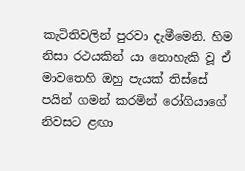කැටිතිවලින් පුරවා දැමීමෙනි. හිම නිසා රථයකින් යා නොහැකි වූ ඒ මාවතෙහි ඔහු පැයක් තිස්සේ පයින් ගමන් කරමින් රෝගියාගේ නිවසට ළඟා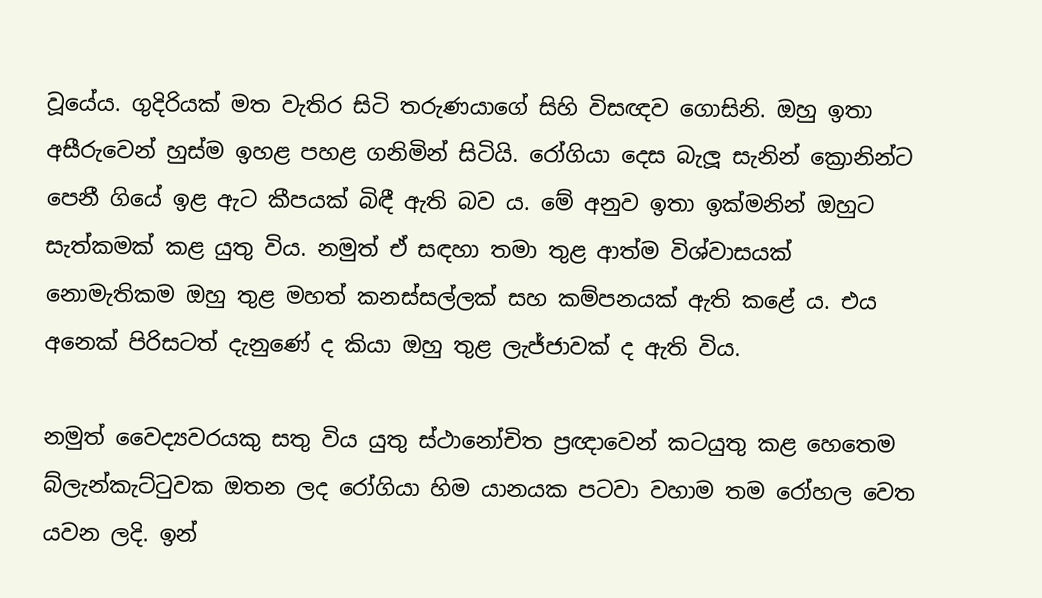වූයේය. ගුදිරියක් මත වැතිර සිටි තරුණයාගේ සිහි විසඥව ගොසිනි. ඔහු ඉතා අසීරුවෙන් හුස්ම ඉහළ පහළ ගනිමින් සිටියි. රෝගියා දෙස බැලූ සැනින් ක්‍රොනින්ට පෙනී ගියේ ඉළ ඇට කීපයක් බිඳී ඇති බව ය. මේ අනුව ඉතා ඉක්මනින් ඔහුට සැත්කමක් කළ යුතු විය. නමුත් ඒ සඳහා තමා තුළ ආත්ම විශ්වාසයක් නොමැතිකම ඔහු තුළ මහත් කනස්සල්ලක් සහ කම්පනයක් ඇති කළේ ය. එය අනෙක් පිරිසටත් දැනුණේ ද කියා ඔහු තුළ ලැජ්ජාවක් ද ඇති විය.

නමුත් වෛද්‍යවරයකු සතු විය යුතු ස්ථානෝචිත ප්‍රඥාවෙන් කටයුතු කළ හෙතෙම බ්ලැන්කැට්ටුවක ඔතන ලද රෝගියා හිම යානයක පටවා වහාම තම රෝහල වෙත යවන ලදි. ඉන්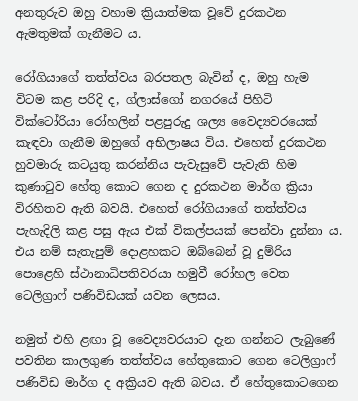අනතුරුව ඔහු වහාම ක්‍රියාත්මක වූවේ දුරකථන ඇමතුමක් ගැනීමට ය.

රෝගියාගේ තත්ත්වය බරපතල බැවින් ද, ඔහු හැම විටම කළ පරිදි ද, ග්ලාස්ගෝ නගරයේ පිහිටි වික්ටෝරියා රෝහලින් පළපුරුදු ශල්‍ය වෛද්‍යවරයෙක් කැඳවා ගැනීම ඔහුගේ අභිලාෂය විය. එහෙත් දුරකථන හුවමාරු කටයුතු කරන්නිය පැවැසුවේ පැවැති හිම කුණාටුව හේතු කොට ගෙන ද දුරකථන මාර්ග ක්‍රියා විරහිතව ඇති බවයි. එහෙත් රෝගියාගේ තත්ත්වය පැහැදිලි කළ පසු ඇය එක් විකල්පයක් පෙන්වා දුන්නා ය. එය නම් සැතැපුම් දොළහකට ඔබ්බෙන් වූ දුම්රිය පොළෙහි ස්ථානාධිපතිවරයා හමුවී රෝහල වෙත ටෙලිග්‍රාෆ් පණිවිඩයක් යවන ලෙසය.

නමුත් එහි ළඟා වූ වෛද්‍යවරයාට දැන ගන්නට ලැබුණේ පවතින කාලගුණ තත්ත්වය හේතුකොට ගෙන ටෙලිග්‍රාෆ් පණිවිඩ මාර්ග ද අක්‍රියව ඇති බවය. ඒ හේතුකොටගෙන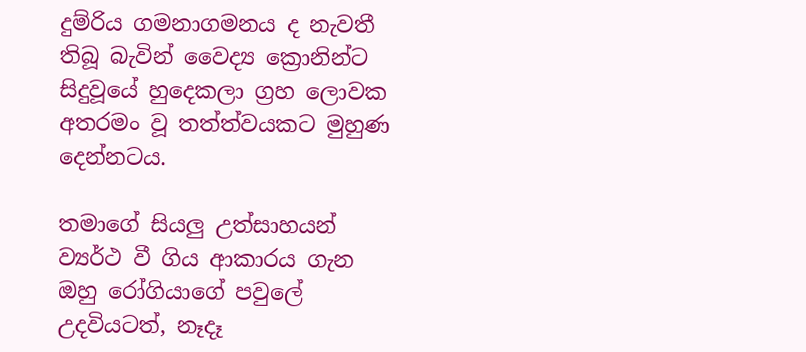දුම්රිය ගමනාගමනය ද නැවතී තිබූ බැවින් වෛද්‍ය ක්‍රොනින්ට සිදුවූයේ හුදෙකලා ග්‍රහ ලොවක අතරමං වූ තත්ත්වයකට මුහුණ දෙන්නටය.

තමාගේ සියලු උත්සාහයන් ව්‍යර්ථ වී ගිය ආකාරය ගැන ඔහු රෝගියාගේ පවුලේ උදවියටත්, නෑදෑ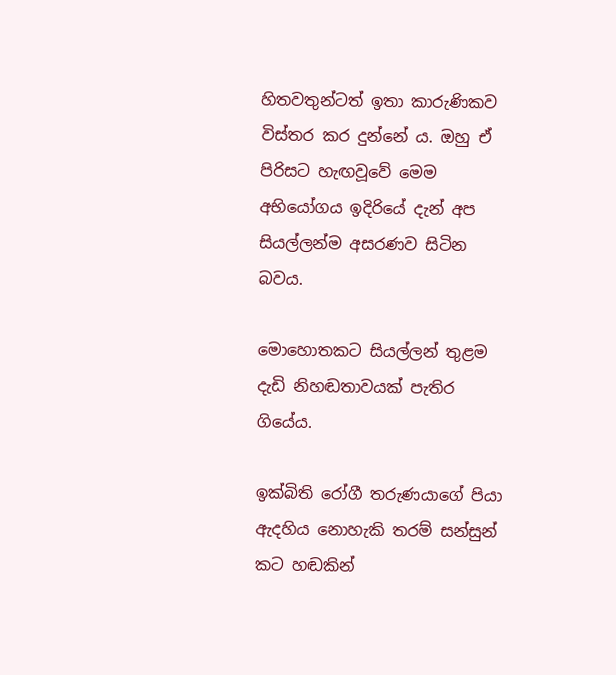හිතවතුන්ටත් ඉතා කාරුණිකව විස්තර කර දුන්නේ ය. ඔහු ඒ පිරිසට හැඟවූවේ මෙම අභියෝගය ඉදිරියේ දැන් අප සියල්ලන්ම අසරණව සිටින බවය.

මොහොතකට සියල්ලන් තුළම දැඩි නිහඬතාවයක් පැතිර ගියේය.

ඉක්බිති රෝගී තරුණයාගේ පියා ඇදහිය නොහැකි තරම් සන්සුන් කට හඬකින්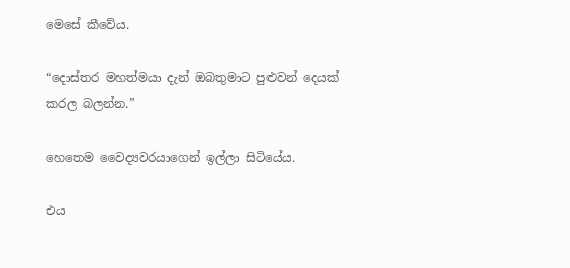මෙසේ කීවේය.

“දොස්තර මහත්මයා දැන් ඔබතුමාට පුළුවන් දෙයක් කරල බලන්න.”

හෙතෙම වෛද්‍යවරයාගෙන් ඉල්ලා සිටියේය.

එය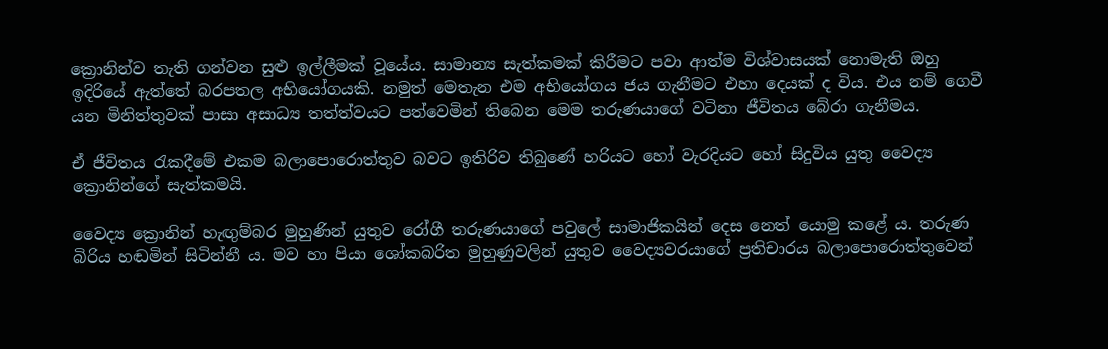ක්‍රොනින්ව තැති ගන්වන සුළු ඉල්ලීමක් වූයේය. සාමාන්‍ය සැත්කමක් කිරීමට පවා ආත්ම විශ්වාසයක් නොමැති ඔහු ඉදිරියේ ඇත්තේ බරපතල අභියෝගයකි. නමුත් මෙතැන එම අභියෝගය ජය ගැනීමට එහා දෙයක් ද විය. එය නම් ගෙවී යන මිනිත්තුවක් පාසා අසාධ්‍ය තත්ත්වයට පත්වෙමින් තිබෙන මෙම තරුණයාගේ වටිනා ජීවිතය බේරා ගැනීමය.

ඒ ජීවිතය රැකදීමේ එකම බලාපොරොත්තුව බවට ඉතිරිව තිබුණේ හරියට හෝ වැරදියට හෝ සිදුවිය යුතු වෛද්‍ය ක්‍රොනින්ගේ සැත්කමයි.

වෛද්‍ය ක්‍රොනින් හැඟුම්බර මුහුණින් යුතුව රෝගී තරුණයාගේ පවුලේ සාමාජිකයින් දෙස නෙත් යොමු කළේ ය. තරුණ බිරිය හඬමින් සිටින්නී ය. මව හා පියා ශෝකබරිත මුහුණුවලින් යුතුව වෛද්‍යවරයාගේ ප්‍රතිචාරය බලාපොරොත්තුවෙන්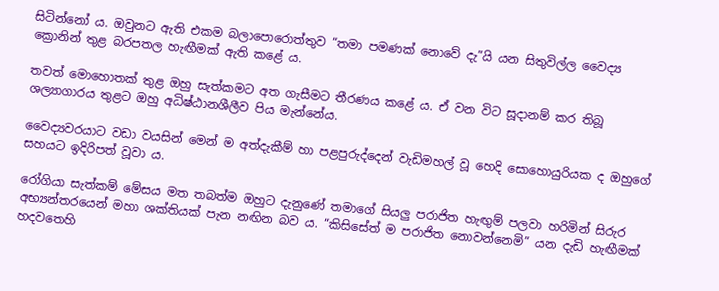සිටින්නෝ ය. ඔවුනට ඇති එකම බලාපොරොත්තුව “තමා පමණක් නොවේ දැ”යි යන සිතුවිල්ල වෛද්‍ය ක්‍රොනින් තුළ බරපතල හැඟීමක් ඇති කළේ ය.

තවත් මොහොතක් තුළ ඔහු සැත්කමට අත ගැසීමට තීරණය කළේ ය. ඒ වන විට සූදානම් කර තිබූ ශල්‍යාගාරය තුළට ඔහු අධිෂ්ඨානශීලීව පිය මැන්නේය.

වෛද්‍යවරයාට වඩා වයසින් මෙන් ම අත්දැකීම් හා පළපුරුද්දෙන් වැඩිමහල් වූ හෙදි සොහොයුරියක ද ඔහුගේ සහයට ඉදිරිපත් වූවා ය.

රෝගියා සැත්කම් මේසය මත තබත්ම ඔහුට දැනුණේ තමාගේ සියලු පරාජිත හැඟුම් පලවා හරිමින් සිරුර අභ්‍යන්තරයෙන් මහා ශක්තියක් පැන නඟින බව ය. “කිසිසේත් ම පරාජිත නොවන්නෙමි” යන දැඩි හැඟීමක් හදවතෙහි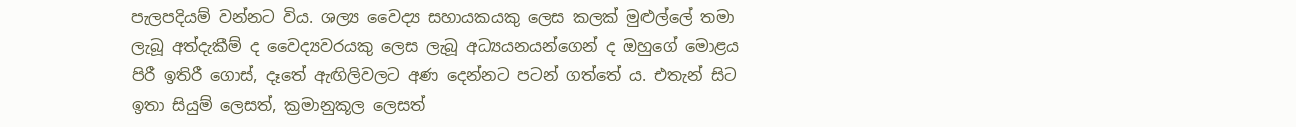පැලපදියම් වන්නට විය. ශල්‍ය වෛද්‍ය සහායකයකු ලෙස කලක් මුළුල්ලේ තමා ලැබූ අත්දැකීම් ද වෛද්‍යවරයකු ලෙස ලැබූ අධ්‍යයනයන්ගෙන් ද ඔහුගේ මොළය පිරී ඉතිරී ගොස්, දෑතේ ඇඟිලිවලට අණ දෙන්නට පටන් ගත්තේ ය. එතැන් සිට ඉතා සියුම් ලෙසත්, ක්‍රමානුකූල ලෙසත්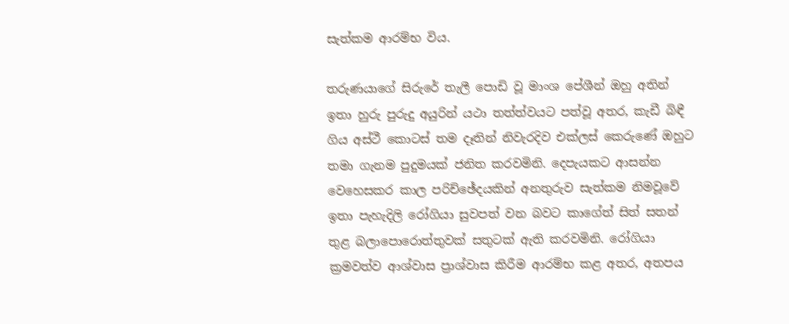සැත්කම ආරම්භ විය.

තරුණයාගේ සිරුරේ තැලී පොඩි වූ මාංශ පේශීන් ඔහු අතින් ඉතා හුරු පුරුදු අයුරින් යථා තත්ත්වයට පත්වූ අතර, කැඩී බිඳී ගිය අස්ථී කොටස් තම දෑතින් නිවැරදිව එක්ලස් කෙරුණේ ඔහුට තමා ගැනම පුදුමයක් ජනිත කරවමිනි. දෙපැයකට ආසන්න වෙහෙසකර කාල පරිච්ඡේදයකින් අනතුරුව සැත්කම නිමවූවේ ඉතා පැහැදිලි රෝගියා සුවපත් වන බවට කාගේත් සිත් සතන් තුළ බලාපොරොත්තුවක් සතුටක් ඇති කරවමිනි. රෝගියා ක්‍රමවත්ව ආශ්වාස ප්‍රාශ්වාස කිරීම ආරම්භ කළ අතර, අතපය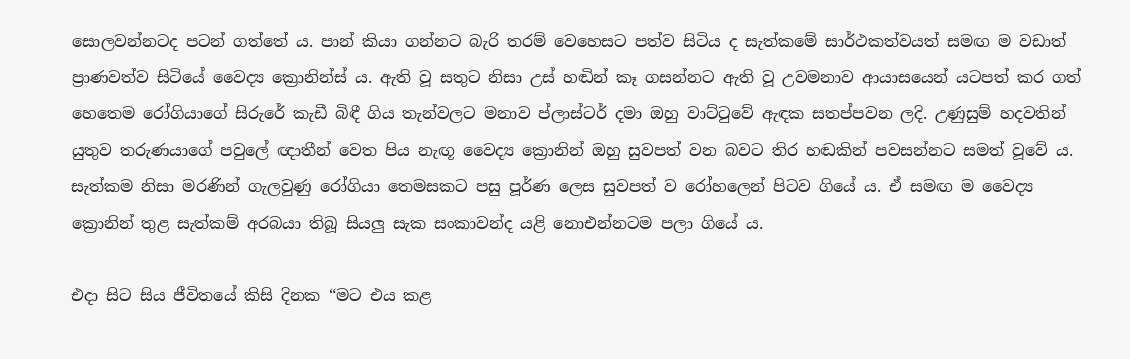සොලවන්නටද පටන් ගත්තේ ය. පාන් කියා ගන්නට බැරි තරම් වෙහෙසට පත්ව සිටිය ද සැත්කමේ සාර්ථකත්වයත් සමඟ ම වඩාත් ප්‍රාණවත්ව සිටියේ වෛද්‍ය ක්‍රොනින්ස් ය. ඇති වූ සතුට නිසා උස් හඬින් කෑ ගසන්නට ඇති වූ උවමනාව ආයාසයෙන් යටපත් කර ගත් හෙතෙම රෝගියාගේ සිරුරේ කැඩී බිඳී ගිය තැන්වලට මනාව ප්ලාස්ටර් දමා ඔහු වාට්ටුවේ ඇඳක සතප්පවන ලදි. උණුසුම් හදවතින් යුතුව තරුණයාගේ පවුලේ ඥාතීන් වෙත පිය නැඟූ වෛද්‍ය ක්‍රොනින් ඔහු සුවපත් වන බවට තිර හඬකින් පවසන්නට සමත් වූවේ ය. සැත්කම නිසා මරණින් ගැලවුණු රෝගියා තෙමසකට පසු පූර්ණ ලෙස සුවපත් ව රෝහලෙන් පිටව ගියේ ය. ඒ සමඟ ම වෛද්‍ය ක්‍රොනින් තුළ සැත්කම් අරබයා තිබූ සියලු සැක සංකාවන්ද යළි නොඑන්නටම පලා ගියේ ය.

එදා සිට සිය ජීවිතයේ කිසි දිනක “මට එය කළ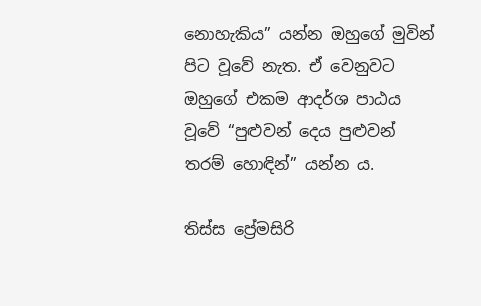නොහැකිය” යන්න ඔහුගේ මුවින් පිට වූවේ නැත. ඒ වෙනුවට ඔහුගේ එකම ආදර්ශ පාඨය වූවේ “පුළුවන් දෙය පුළුවන් තරම් හොඳින්” යන්න ය.

තිස්ස ප්‍රේමසිරි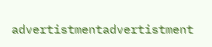advertistmentadvertistment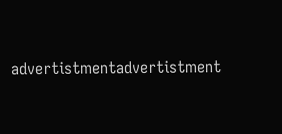advertistmentadvertistment